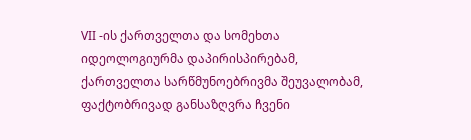VII -ის ქართველთა და სომეხთა იდეოლოგიურმა დაპირისპირებამ, ქართველთა სარწმუნოებრივმა შეუვალობამ, ფაქტობრივად განსაზღვრა ჩვენი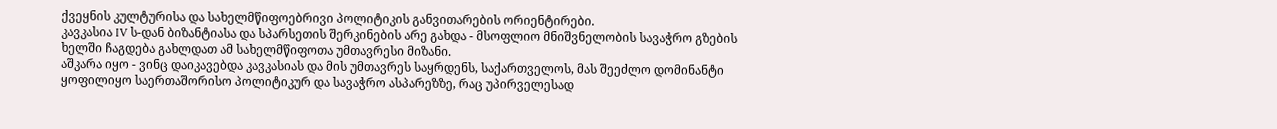ქვეყნის კულტურისა და სახელმწიფოებრივი პოლიტიკის განვითარების ორიენტირები.
კავკასია IV ს-დან ბიზანტიასა და სპარსეთის შერკინების არე გახდა - მსოფლიო მნიშვნელობის სავაჭრო გზების ხელში ჩაგდება გახლდათ ამ სახელმწიფოთა უმთავრესი მიზანი.
აშკარა იყო - ვინც დაიკავებდა კავკასიას და მის უმთავრეს საყრდენს, საქართველოს, მას შეეძლო დომინანტი ყოფილიყო საერთაშორისო პოლიტიკურ და სავაჭრო ასპარეზზე, რაც უპირველესად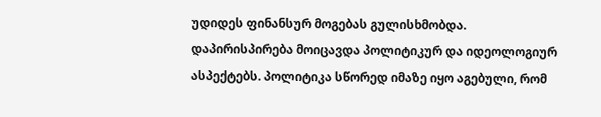უდიდეს ფინანსურ მოგებას გულისხმობდა.
დაპირისპირება მოიცავდა პოლიტიკურ და იდეოლოგიურ ასპექტებს. პოლიტიკა სწორედ იმაზე იყო აგებული, რომ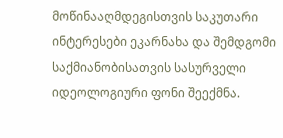მოწინააღმდეგისთვის საკუთარი ინტერესები ეკარნახა და შემდგომი საქმიანობისათვის სასურველი იდეოლოგიური ფონი შეექმნა.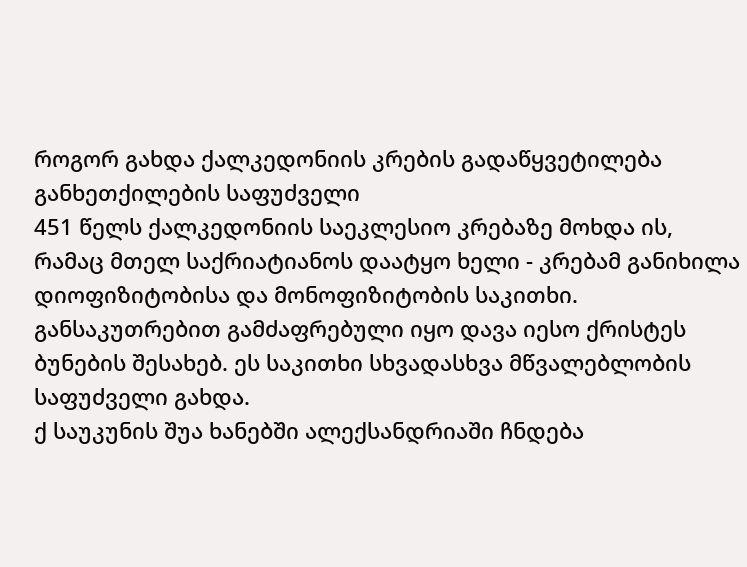როგორ გახდა ქალკედონიის კრების გადაწყვეტილება განხეთქილების საფუძველი
451 წელს ქალკედონიის საეკლესიო კრებაზე მოხდა ის, რამაც მთელ საქრიატიანოს დაატყო ხელი - კრებამ განიხილა დიოფიზიტობისა და მონოფიზიტობის საკითხი. განსაკუთრებით გამძაფრებული იყო დავა იესო ქრისტეს ბუნების შესახებ. ეს საკითხი სხვადასხვა მწვალებლობის საფუძველი გახდა.
ქ საუკუნის შუა ხანებში ალექსანდრიაში ჩნდება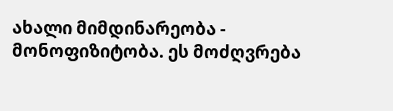ახალი მიმდინარეობა - მონოფიზიტობა. ეს მოძღვრება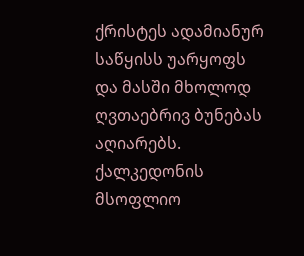ქრისტეს ადამიანურ საწყისს უარყოფს და მასში მხოლოდ ღვთაებრივ ბუნებას აღიარებს. ქალკედონის მსოფლიო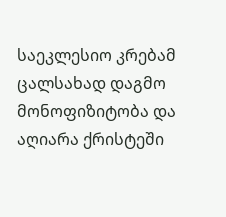საეკლესიო კრებამ ცალსახად დაგმო მონოფიზიტობა და აღიარა ქრისტეში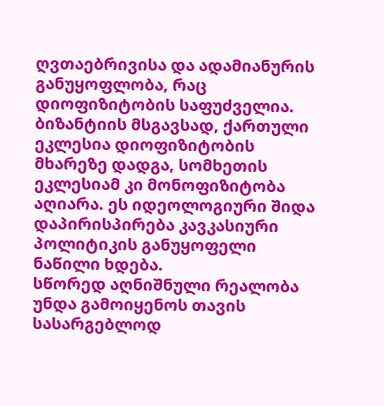ღვთაებრივისა და ადამიანურის განუყოფლობა, რაც დიოფიზიტობის საფუძველია.
ბიზანტიის მსგავსად, ქართული ეკლესია დიოფიზიტობის მხარეზე დადგა, სომხეთის ეკლესიამ კი მონოფიზიტობა აღიარა. ეს იდეოლოგიური შიდა დაპირისპირება კავკასიური პოლიტიკის განუყოფელი ნაწილი ხდება.
სწორედ აღნიშნული რეალობა უნდა გამოიყენოს თავის სასარგებლოდ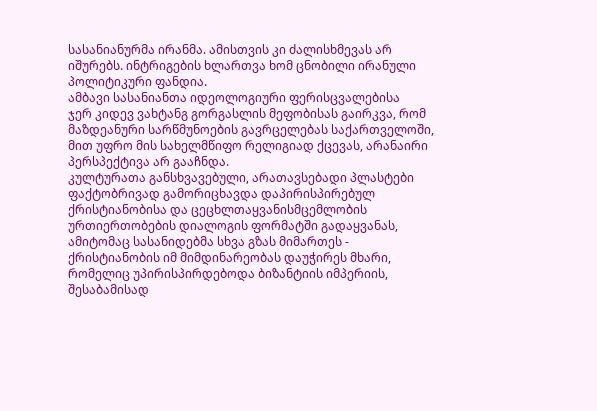სასანიანურმა ირანმა. ამისთვის კი ძალისხმევას არ იშურებს. ინტრიგების ხლართვა ხომ ცნობილი ირანული პოლიტიკური ფანდია.
ამბავი სასანიანთა იდეოლოგიური ფერისცვალებისა
ჯერ კიდევ ვახტანგ გორგასლის მეფობისას გაირკვა, რომ მაზდეანური სარწმუნოების გავრცელებას საქართველოში, მით უფრო მის სახელმწიფო რელიგიად ქცევას, არანაირი პერსპექტივა არ გააჩნდა.
კულტურათა განსხვავებული, არათავსებადი პლასტები ფაქტობრივად გამორიცხავდა დაპირისპირებულ ქრისტიანობისა და ცეცხლთაყვანისმცემლობის ურთიერთობების დიალოგის ფორმატში გადაყვანას, ამიტომაც სასანიდებმა სხვა გზას მიმართეს - ქრისტიანობის იმ მიმდინარეობას დაუჭირეს მხარი, რომელიც უპირისპირდებოდა ბიზანტიის იმპერიის, შესაბამისად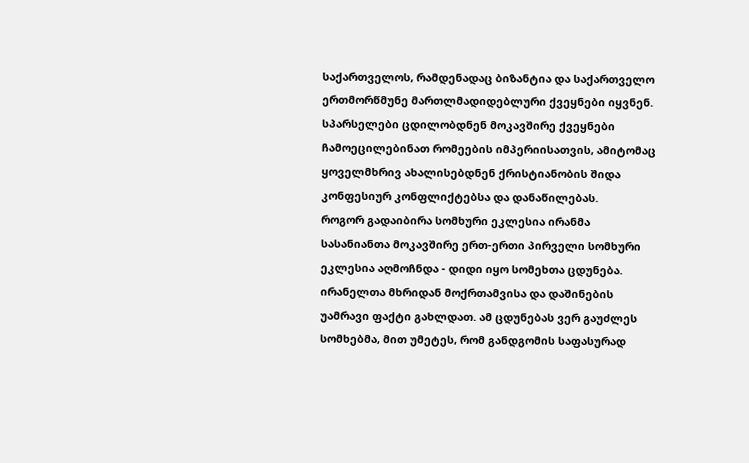საქართველოს, რამდენადაც ბიზანტია და საქართველო ერთმორწმუნე მართლმადიდებლური ქვეყნები იყვნენ.
სპარსელები ცდილობდნენ მოკავშირე ქვეყნები ჩამოეცილებინათ რომეების იმპერიისათვის, ამიტომაც ყოველმხრივ ახალისებდნენ ქრისტიანობის შიდა კონფესიურ კონფლიქტებსა და დანაწილებას.
როგორ გადაიბირა სომხური ეკლესია ირანმა
სასანიანთა მოკავშირე ერთ-ერთი პირველი სომხური ეკლესია აღმოჩნდა - დიდი იყო სომეხთა ცდუნება. ირანელთა მხრიდან მოქრთამვისა და დაშინების უამრავი ფაქტი გახლდათ. ამ ცდუნებას ვერ გაუძლეს სომხებმა, მით უმეტეს, რომ განდგომის საფასურად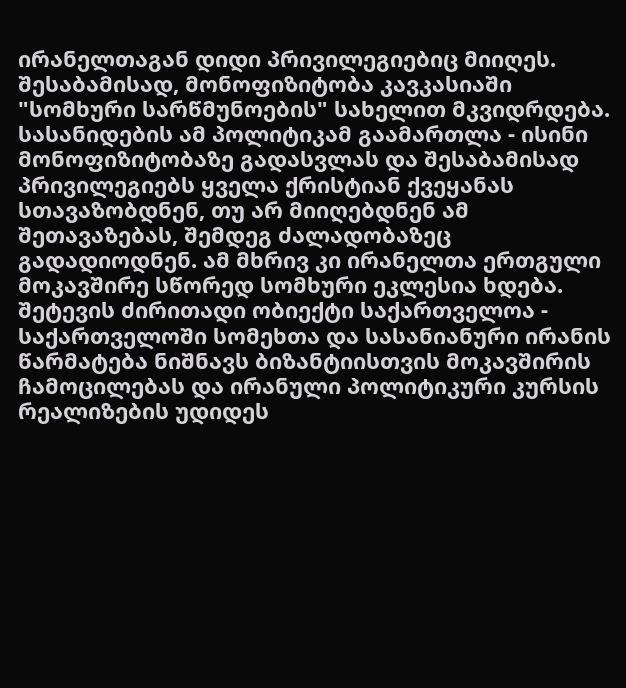ირანელთაგან დიდი პრივილეგიებიც მიიღეს. შესაბამისად, მონოფიზიტობა კავკასიაში "სომხური სარწმუნოების" სახელით მკვიდრდება.
სასანიდების ამ პოლიტიკამ გაამართლა - ისინი მონოფიზიტობაზე გადასვლას და შესაბამისად პრივილეგიებს ყველა ქრისტიან ქვეყანას სთავაზობდნენ, თუ არ მიიღებდნენ ამ შეთავაზებას, შემდეგ ძალადობაზეც გადადიოდნენ. ამ მხრივ კი ირანელთა ერთგული მოკავშირე სწორედ სომხური ეკლესია ხდება.
შეტევის ძირითადი ობიექტი საქართველოა - საქართველოში სომეხთა და სასანიანური ირანის წარმატება ნიშნავს ბიზანტიისთვის მოკავშირის ჩამოცილებას და ირანული პოლიტიკური კურსის რეალიზების უდიდეს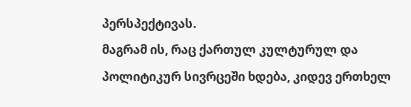პერსპექტივას.
მაგრამ ის, რაც ქართულ კულტურულ და პოლიტიკურ სივრცეში ხდება, კიდევ ერთხელ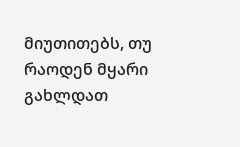მიუთითებს, თუ რაოდენ მყარი გახლდათ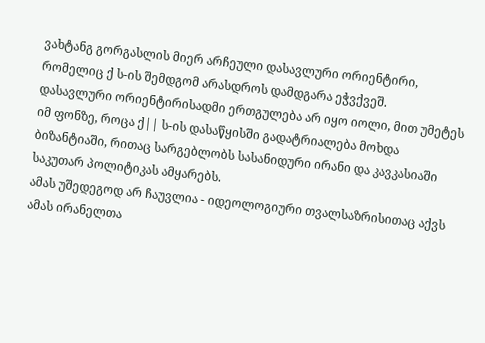ვახტანგ გორგასლის მიერ არჩეული დასავლური ორიენტირი, რომელიც ქ ს-ის შემდგომ არასდროს დამდგარა ეჭვქვეშ.
დასავლური ორიენტირისადმი ერთგულება არ იყო იოლი, მით უმეტეს იმ ფონზე, როცა ქ|| ს-ის დასაწყისში გადატრიალება მოხდა ბიზანტიაში, რითაც სარგებლობს სასანიდური ირანი და კავკასიაში საკუთარ პოლიტიკას ამყარებს.
ამას უშედეგოდ არ ჩაუვლია - იდეოლოგიური თვალსაზრისითაც აქვს ამას ირანელთა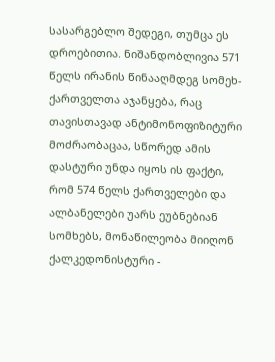სასარგებლო შედეგი, თუმცა ეს დროებითია. ნიშანდობლივია 571 წელს ირანის წინააღმდეგ სომეხ-ქართველთა აჯანყება, რაც თავისთავად ანტიმონოფიზიტური მოძრაობაცაა, სწორედ ამის დასტური უნდა იყოს ის ფაქტი, რომ 574 წელს ქართველები და ალბანელები უარს ეუბნებიან სომხებს, მონაწილეობა მიიღონ ქალკედონისტური -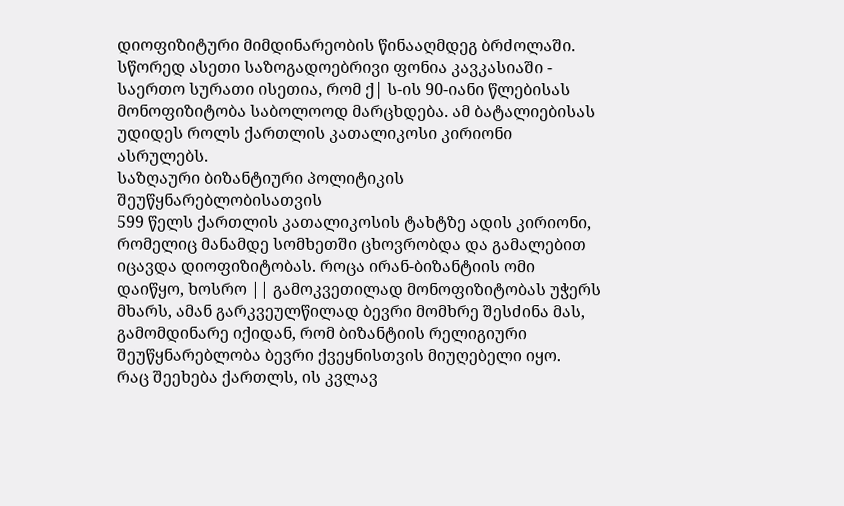დიოფიზიტური მიმდინარეობის წინააღმდეგ ბრძოლაში.
სწორედ ასეთი საზოგადოებრივი ფონია კავკასიაში - საერთო სურათი ისეთია, რომ ქ| ს-ის 90-იანი წლებისას მონოფიზიტობა საბოლოოდ მარცხდება. ამ ბატალიებისას უდიდეს როლს ქართლის კათალიკოსი კირიონი ასრულებს.
საზღაური ბიზანტიური პოლიტიკის შეუწყნარებლობისათვის
599 წელს ქართლის კათალიკოსის ტახტზე ადის კირიონი, რომელიც მანამდე სომხეთში ცხოვრობდა და გამალებით იცავდა დიოფიზიტობას. როცა ირან-ბიზანტიის ომი დაიწყო, ხოსრო || გამოკვეთილად მონოფიზიტობას უჭერს მხარს, ამან გარკვეულწილად ბევრი მომხრე შესძინა მას, გამომდინარე იქიდან, რომ ბიზანტიის რელიგიური შეუწყნარებლობა ბევრი ქვეყნისთვის მიუღებელი იყო.
რაც შეეხება ქართლს, ის კვლავ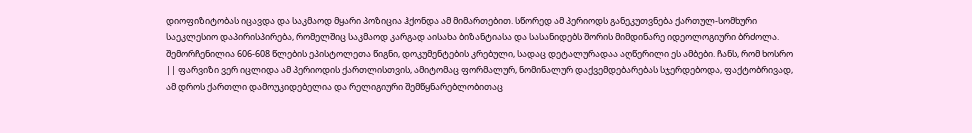დიოფიზიტობას იცავდა და საკმაოდ მყარი პოზიცია ჰქონდა ამ მიმართებით. სწორედ ამ პერიოდს განეკუთვნება ქართულ-სომხური საეკლესიო დაპირისპირება, რომელშიც საკმაოდ კარგად აისახა ბიზანტიასა და სასანიდებს შორის მიმდინარე იდეოლოგიური ბრძოლა.
შემორჩენილია 606-608 წლების ეპისტოლეთა წიგნი, დოკუმენტების კრებული, სადაც დეტალურადაა აღწერილი ეს ამბები. ჩანს, რომ ხოსრო || ფარვიზი ვერ იცლიდა ამ პერიოდის ქართლისთვის, ამიტომაც ფორმალურ, ნომინალურ დაქვემდებარებას სჯერდებოდა, ფაქტობრივად, ამ დროს ქართლი დამოუკიდებელია და რელიგიური შემწყნარებლობითაც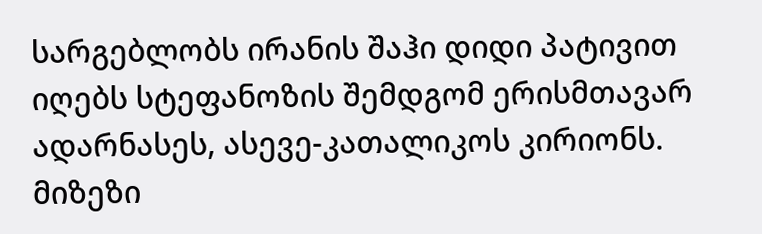სარგებლობს ირანის შაჰი დიდი პატივით იღებს სტეფანოზის შემდგომ ერისმთავარ ადარნასეს, ასევე-კათალიკოს კირიონს.
მიზეზი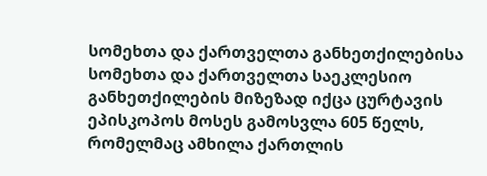სომეხთა და ქართველთა განხეთქილებისა
სომეხთა და ქართველთა საეკლესიო განხეთქილების მიზეზად იქცა ცურტავის ეპისკოპოს მოსეს გამოსვლა 605 წელს, რომელმაც ამხილა ქართლის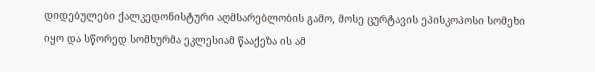დიდებულები ქალკედონისტური აღმსარებლობის გამო, მოსე ცურტავის ეპისკოპოსი სომეხი იყო და სწორედ სომხურმა ეკლესიამ წააქეზა ის ამ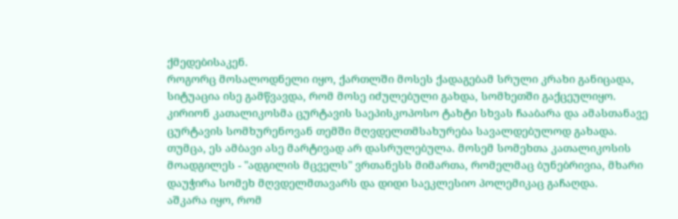ქმედებისაკენ.
როგორც მოსალოდნელი იყო, ქართლში მოსეს ქადაგებამ სრული კრახი განიცადა, სიტუაცია ისე გამწვავდა, რომ მოსე იძულებული გახდა, სომხეთში გაქცეულიყო.
კირიონ კათალიკოსმა ცურტავის საეპისკოპოსო ტახტი სხვას ჩააბარა და ამასთანავე ცურტავის სომხურენოვან თემში მღვდელთმსახურება სავალდებულოდ გახადა. თუმცა, ეს ამბავი ასე მარტივად არ დასრულებულა. მოსემ სომეხთა კათალიკოსის მოადგილეს - "ადგილის მცველს" ვრთანესს მიმართა, რომელმაც ბუნებრივია, მხარი დაუჭირა სომეხ მღვდელმთავარს და დიდი საეკლესიო პოლემიკაც გაჩაღდა.
აშკარა იყო, რომ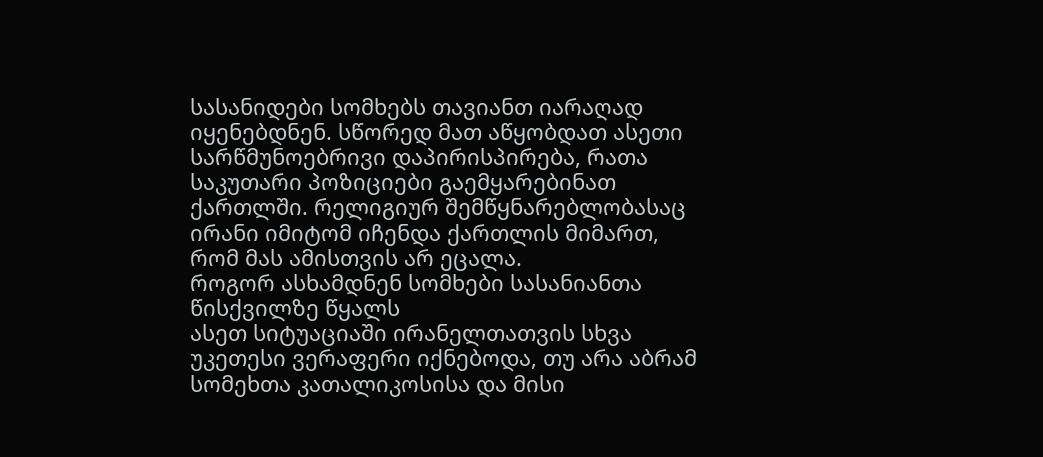სასანიდები სომხებს თავიანთ იარაღად იყენებდნენ. სწორედ მათ აწყობდათ ასეთი სარწმუნოებრივი დაპირისპირება, რათა საკუთარი პოზიციები გაემყარებინათ ქართლში. რელიგიურ შემწყნარებლობასაც ირანი იმიტომ იჩენდა ქართლის მიმართ, რომ მას ამისთვის არ ეცალა.
როგორ ასხამდნენ სომხები სასანიანთა წისქვილზე წყალს
ასეთ სიტუაციაში ირანელთათვის სხვა უკეთესი ვერაფერი იქნებოდა, თუ არა აბრამ სომეხთა კათალიკოსისა და მისი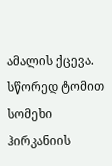ამალის ქცევა. სწორედ ტომით სომეხი ჰირკანიის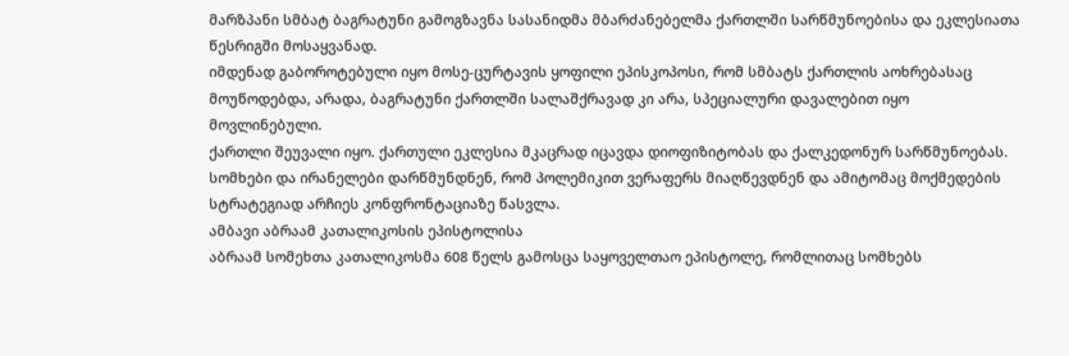მარზპანი სმბატ ბაგრატუნი გამოგზავნა სასანიდმა მბარძანებელმა ქართლში სარწმუნოებისა და ეკლესიათა წესრიგში მოსაყვანად.
იმდენად გაბოროტებული იყო მოსე-ცურტავის ყოფილი ეპისკოპოსი, რომ სმბატს ქართლის აოხრებასაც მოუწოდებდა, არადა, ბაგრატუნი ქართლში სალაშქრავად კი არა, სპეციალური დავალებით იყო მოვლინებული.
ქართლი შეუვალი იყო. ქართული ეკლესია მკაცრად იცავდა დიოფიზიტობას და ქალკედონურ სარწმუნოებას. სომხები და ირანელები დარწმუნდნენ, რომ პოლემიკით ვერაფერს მიაღწევდნენ და ამიტომაც მოქმედების სტრატეგიად არჩიეს კონფრონტაციაზე წასვლა.
ამბავი აბრაამ კათალიკოსის ეპისტოლისა
აბრაამ სომეხთა კათალიკოსმა 608 წელს გამოსცა საყოველთაო ეპისტოლე, რომლითაც სომხებს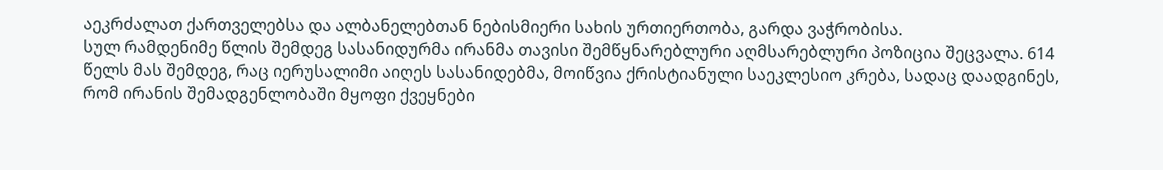აეკრძალათ ქართველებსა და ალბანელებთან ნებისმიერი სახის ურთიერთობა, გარდა ვაჭრობისა.
სულ რამდენიმე წლის შემდეგ სასანიდურმა ირანმა თავისი შემწყნარებლური აღმსარებლური პოზიცია შეცვალა. 614 წელს მას შემდეგ, რაც იერუსალიმი აიღეს სასანიდებმა, მოიწვია ქრისტიანული საეკლესიო კრება, სადაც დაადგინეს, რომ ირანის შემადგენლობაში მყოფი ქვეყნები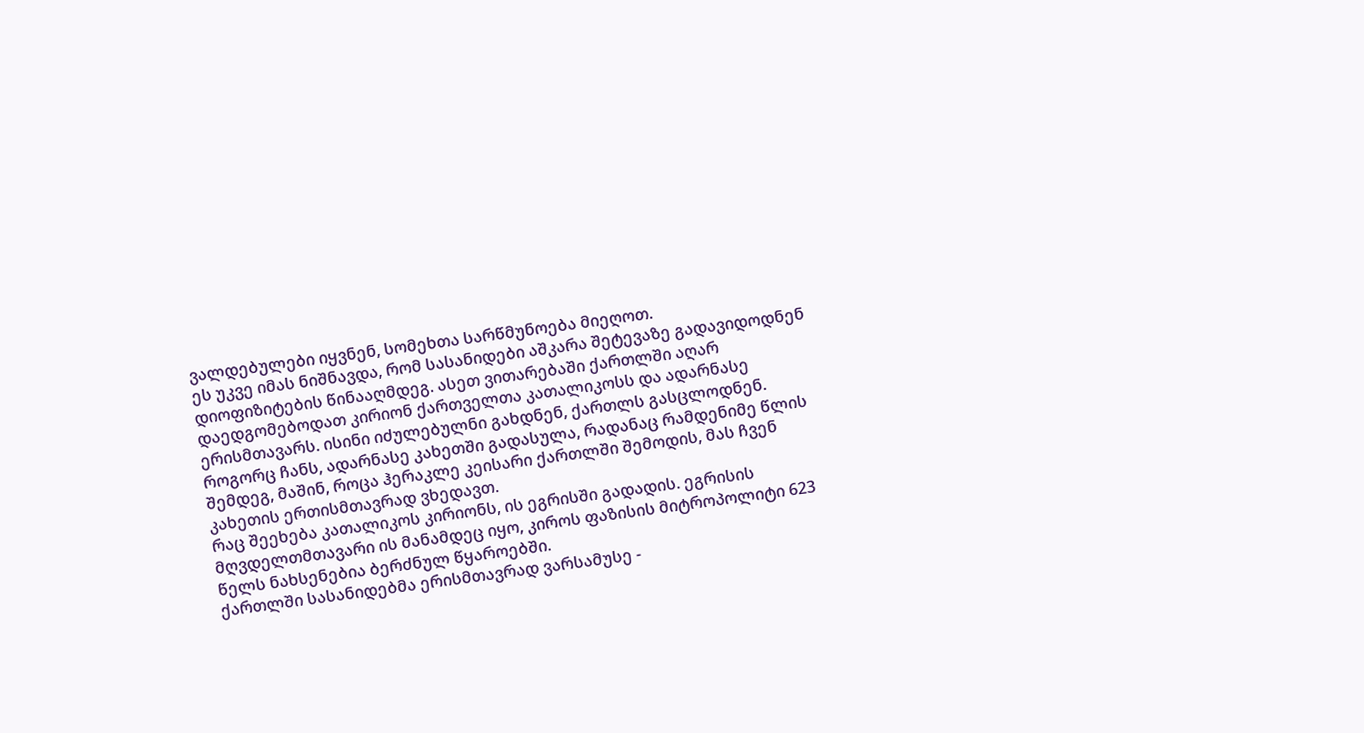ვალდებულები იყვნენ, სომეხთა სარწმუნოება მიეღოთ.
ეს უკვე იმას ნიშნავდა, რომ სასანიდები აშკარა შეტევაზე გადავიდოდნენ დიოფიზიტების წინააღმდეგ. ასეთ ვითარებაში ქართლში აღარ დაედგომებოდათ კირიონ ქართველთა კათალიკოსს და ადარნასე ერისმთავარს. ისინი იძულებულნი გახდნენ, ქართლს გასცლოდნენ.
როგორც ჩანს, ადარნასე კახეთში გადასულა, რადანაც რამდენიმე წლის შემდეგ, მაშინ, როცა ჰერაკლე კეისარი ქართლში შემოდის, მას ჩვენ კახეთის ერთისმთავრად ვხედავთ.
რაც შეეხება კათალიკოს კირიონს, ის ეგრისში გადადის. ეგრისის მღვდელთმთავარი ის მანამდეც იყო, კიროს ფაზისის მიტროპოლიტი 623 წელს ნახსენებია ბერძნულ წყაროებში.
ქართლში სასანიდებმა ერისმთავრად ვარსამუსე -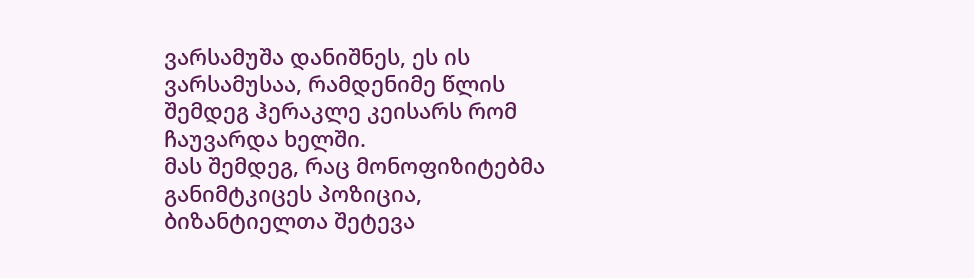ვარსამუშა დანიშნეს, ეს ის ვარსამუსაა, რამდენიმე წლის შემდეგ ჰერაკლე კეისარს რომ ჩაუვარდა ხელში.
მას შემდეგ, რაც მონოფიზიტებმა განიმტკიცეს პოზიცია, ბიზანტიელთა შეტევა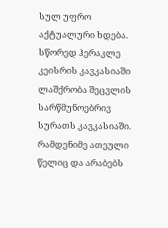სულ უფრო აქტუალური ხდება. სწორედ ჰერაკლე კეისრის კავკასიაში ლაშქრობა შეცვლის სარწმუნოებრივ სურათს კავკასიაში. რამდენიმე ათეული წელიც და არაბებს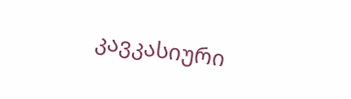კავკასიური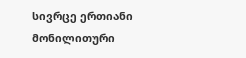სივრცე ერთიანი მონილითური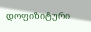დოფიზიტური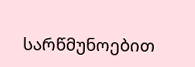სარწმუნოებით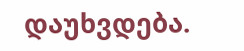დაუხვდება.